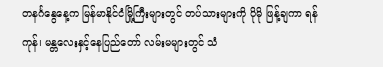တနင်္ဂနွေနေ့က မြန်မာနိုင်ငံမြို့ကြီးများတွင် တပ်သားများကို ပိုမို ဖြန့်ချကာ ရန်ကုန်၊ မန္တလေးနှင့်နေပြည်တော် လမ်းမများတွင် သံ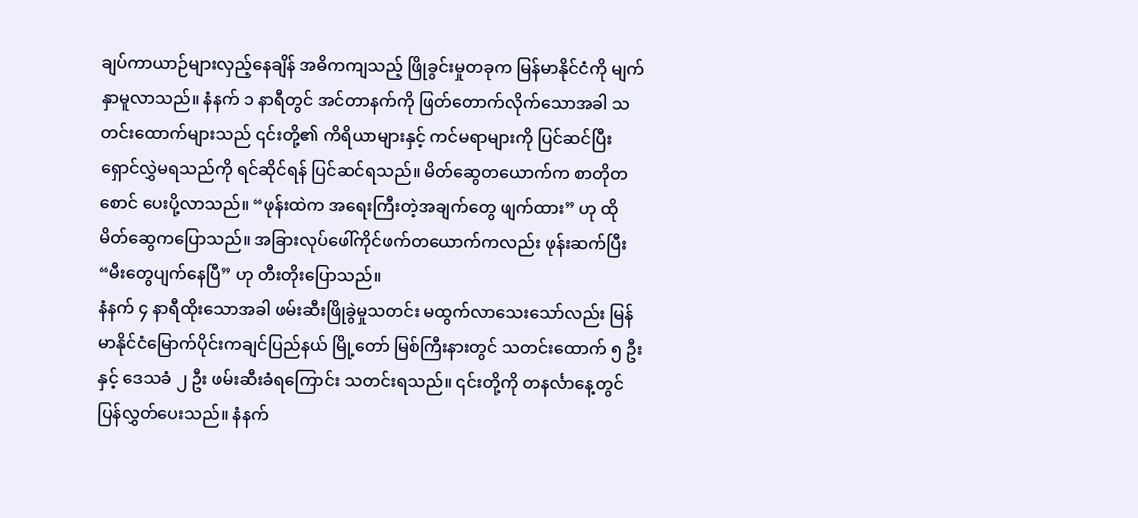ချပ်ကာယာဉ်များလှည့်နေချိန် အဓိကကျသည့် ဖြိုခွင်းမှုတခုက မြန်မာနိုင်ငံကို မျက်နှာမူလာသည်။ နံနက် ၁ နာရီတွင် အင်တာနက်ကို ဖြတ်တောက်လိုက်သောအခါ သတင်းထောက်များသည် ၎င်းတို့၏ ကိရိယာများနှင့် ကင်မရာများကို ပြင်ဆင်ပြီး ရှောင်လွှဲမရသည်ကို ရင်ဆိုင်ရန် ပြင်ဆင်ရသည်။ မိတ်ဆွေတယောက်က စာတိုတစောင် ပေးပို့လာသည်။ “ဖုန်းထဲက အရေးကြီးတဲ့အချက်တွေ ဖျက်ထား” ဟု ထိုမိတ်ဆွေကပြောသည်။ အခြားလုပ်ဖေါ်ကိုင်ဖက်တယောက်ကလည်း ဖုန်းဆက်ပြီး “မီးတွေပျက်နေပြီ” ဟု တီးတိုးပြောသည်။
နံနက် ၄ နာရီထိုးသောအခါ ဖမ်းဆီးဖြိုခွဲမှုသတင်း မထွက်လာသေးသော်လည်း မြန်မာနိုင်ငံမြောက်ပိုင်းကချင်ပြည်နယ် မြို့တော် မြစ်ကြီးနားတွင် သတင်းထောက် ၅ ဦးနှင့် ဒေသခံ ၂ ဦး ဖမ်းဆီးခံရကြောင်း သတင်းရသည်။ ၎င်းတို့ကို တနင်္လာနေ့တွင် ပြန်လွှတ်ပေးသည်။ နံနက်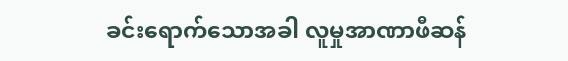ခင်းရောက်သောအခါ လူမှုအာဏာဖီဆန်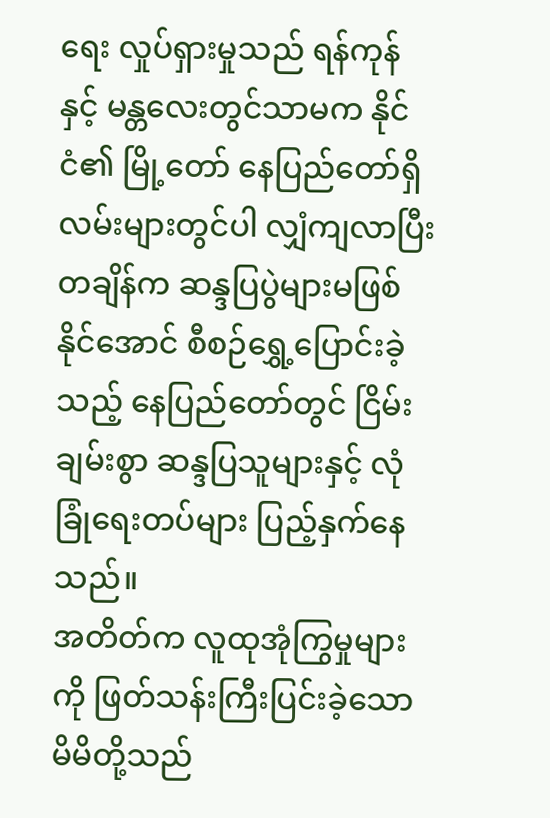ရေး လှုပ်ရှားမှုသည် ရန်ကုန်နှင့် မန္တလေးတွင်သာမက နိုင်ငံ၏ မြို့တော် နေပြည်တော်ရှိ လမ်းများတွင်ပါ လျှံကျလာပြီး တချိန်က ဆန္ဒပြပွဲများမဖြစ်နိုင်အောင် စီစဉ်ရွှေ့ပြောင်းခဲ့သည့် နေပြည်တော်တွင် ငြိမ်းချမ်းစွာ ဆန္ဒပြသူများနှင့် လုံခြုံရေးတပ်များ ပြည့်နှက်နေသည်။
အတိတ်က လူထုအုံကြွမှုများကို ဖြတ်သန်းကြီးပြင်းခဲ့သော မိမိတို့သည်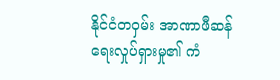နိုင်ငံတဝှမ်း အာဏာဖီဆန်ရေးလှုပ်ရှားမှု၏ ကံ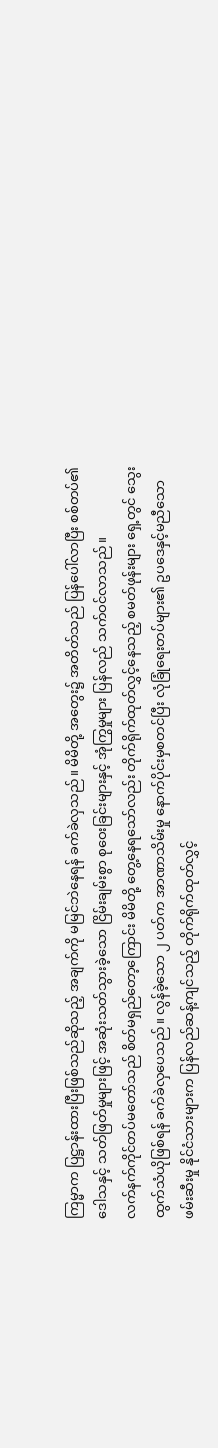ကြမ္မာက ပြဋ္ဌာန်းထားပြီးဖြစ်သည်ဆိုသည့် အချက်ကို မမြင်ဘဲနေရန် ခက်ခဲလှသည်။ မိမိတို့ အတွေး၌ အတိတ်သည် ပြန်ပေါ်လာပြီး စစ်တပ်၏ ဒေါသနှင့် သတ်ဖြတ်မှုများဖြင့် အဆုံးသတ်သွားခဲ့သော ငြိမ်းချမ်းစွာ စုဝေးခြင်းများနှင့် အုံကြွမှုများ ပြန်လည် သက်ဝင်လာသည်။
လက်နက်ကိုင်တပ်မတော်သည် စိတ်မရှည်တော့ကြောင်း မိမိတို့ တွေ့နေရသော်လည်း တိုက်ရိုက်ထုတ်လွှင့်နေသည့် စမတ်ဖုန်းများ ရှေ့တွင် သွေးထွက်သံယိုဖြစ်ရန် ခက်ခဲလှပေသည်။ လွန်ခဲ့သော ၂ ပတ်က အာဏာသိမ်းမှု နောက်ပိုင်းမှစတင်ပြီး လုံခြုံရေးတပ်များ၏ ဥပဒေနှင့်မညီသော ဖမ်းဆီးမှု နိုင်ငံသားများက ပြန်လည်ဆန့်ကျင်သည့် တိုက်ရိုက်ထုတ်လွှင့်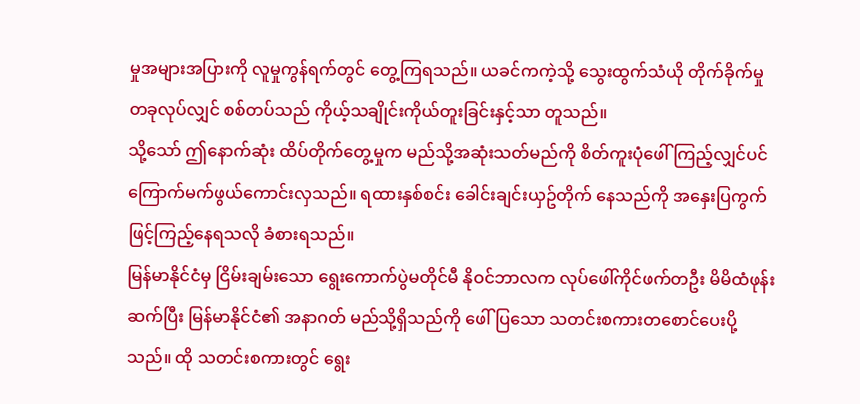မှုအများအပြားကို လူမှုကွန်ရက်တွင် တွေ့ကြရသည်။ ယခင်ကကဲ့သို့ သွေးထွက်သံယို တိုက်ခိုက်မှုတခုလုပ်လျှင် စစ်တပ်သည် ကိုယ့်သချိုင်းကိုယ်တူးခြင်းနှင့်သာ တူသည်။
သို့သော် ဤနောက်ဆုံး ထိပ်တိုက်တွေ့မှုက မည်သို့အဆုံးသတ်မည်ကို စိတ်ကူးပုံဖေါ်ကြည့်လျှင်ပင် ကြောက်မက်ဖွယ်ကောင်းလှသည်။ ရထားနှစ်စင်း ခေါင်းချင်းယှဥ်တိုက် နေသည်ကို အနှေးပြကွက်ဖြင့်ကြည့်နေရသလို ခံစားရသည်။
မြန်မာနိုင်ငံမှ ငြိမ်းချမ်းသော ရွေးကောက်ပွဲမတိုင်မီ နိုဝင်ဘာလက လုပ်ဖေါ်ကိုင်ဖက်တဦး မိမိထံဖုန်းဆက်ပြီး မြန်မာနိုင်ငံ၏ အနာဂတ် မည်သို့ရှိသည်ကို ဖေါ်ပြသော သတင်းစကားတစောင်ပေးပို့သည်။ ထို သတင်းစကားတွင် ရွေး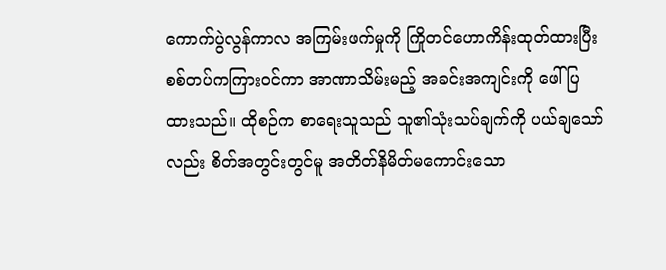ကောက်ပွဲလွန်ကာလ အကြမ်းဖက်မှုကို ကြိုတင်ဟောကိန်းထုတ်ထားပြီး စစ်တပ်ကကြားဝင်ကာ အာဏာသိမ်းမည့် အခင်းအကျင်းကို ဖေါ်ပြထားသည်။ ထိုစဉ်က စာရေးသူသည် သူ၏သုံးသပ်ချက်ကို ပယ်ချသော်လည်း စိတ်အတွင်းတွင်မူ အတိတ်နိမိတ်မကောင်းသော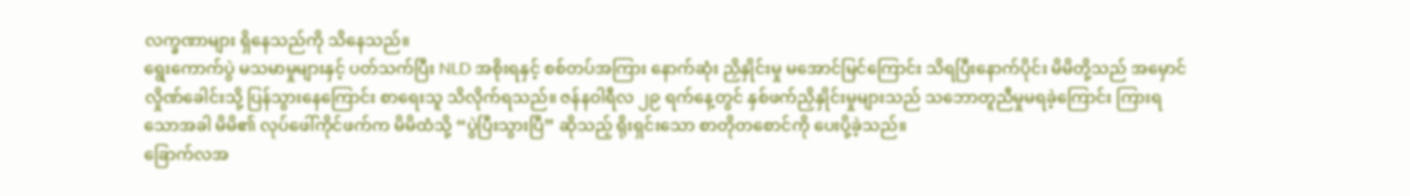လက္ခဏာများ ရှိနေသည်ကို သိနေသည်။
ရွေးကောက်ပွဲ မသမာမှုများနှင့် ပတ်သက်ပြီး NLD အစိုးရနှင့် စစ်တပ်အကြား နောက်ဆုံး ညှိနှိုင်းမှု မအောင်မြင်ကြောင်း သိရပြီးနောက်ပိုင်း မိမိတို့သည် အမှောင်လှိုဏ်ခေါင်းသို့ ပြန်သွားနေကြောင်း စာရေးသူ သိလိုက်ရသည်။ ဇန်နဝါရီလ ၂၉ ရက်နေ့တွင် နှစ်ဖက်ညှိနှိုင်းမှုများသည် သဘောတူညီမှုမရခဲ့ကြောင်း ကြားရသောအခါ မိမိ၏ လုပ်ဖေါ်ကိုင်ဖက်က မိမိထံသို့ “ပွဲပြီးသွားပြီ” ဆိုသည့် ရိုးရှင်းသော စာတိုတစောင်ကို ပေးပို့ခဲ့သည်။
ခြောက်လအ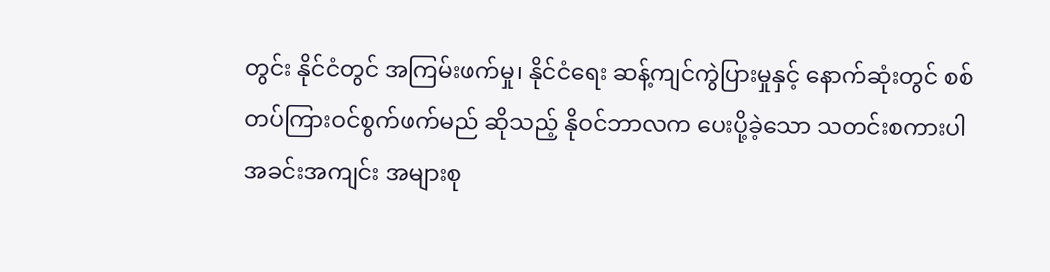တွင်း နိုင်ငံတွင် အကြမ်းဖက်မှု၊ နိုင်ငံရေး ဆန့်ကျင်ကွဲပြားမှုနှင့် နောက်ဆုံးတွင် စစ်တပ်ကြားဝင်စွက်ဖက်မည် ဆိုသည့် နိုဝင်ဘာလက ပေးပို့ခဲ့သော သတင်းစကားပါ အခင်းအကျင်း အများစု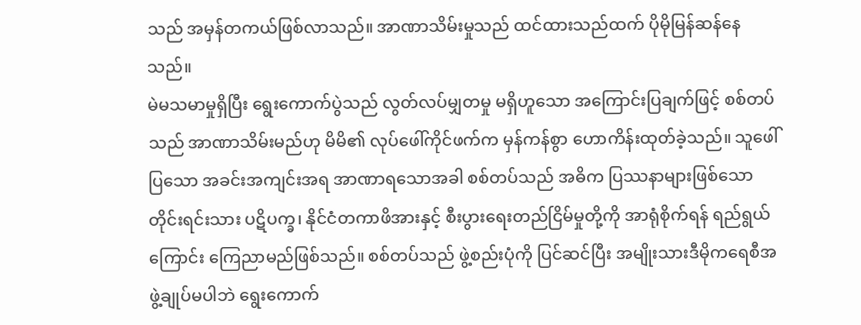သည် အမှန်တကယ်ဖြစ်လာသည်။ အာဏာသိမ်းမှုသည် ထင်ထားသည်ထက် ပိုမိုမြန်ဆန်နေသည်။
မဲမသမာမှုရှိပြီး ရွေးကောက်ပွဲသည် လွတ်လပ်မျှတမှု မရှိဟူသော အကြောင်းပြချက်ဖြင့် စစ်တပ်သည် အာဏာသိမ်းမည်ဟု မိမိ၏ လုပ်ဖေါ်ကိုင်ဖက်က မှန်ကန်စွာ ဟောကိန်းထုတ်ခဲ့သည်။ သူဖေါ်ပြသော အခင်းအကျင်းအရ အာဏာရသောအခါ စစ်တပ်သည် အဓိက ပြဿနာများဖြစ်သော တိုင်းရင်းသား ပဋိပက္ခ၊ နိုင်ငံတကာဖိအားနှင့် စီးပွားရေးတည်ငြိမ်မှုတို့ကို အာရုံစိုက်ရန် ရည်ရွယ်ကြောင်း ကြေညာမည်ဖြစ်သည်။ စစ်တပ်သည် ဖွဲ့စည်းပုံကို ပြင်ဆင်ပြီး အမျိုးသားဒီမိုကရေစီအဖွဲ့ချုပ်မပါဘဲ ရွေးကောက်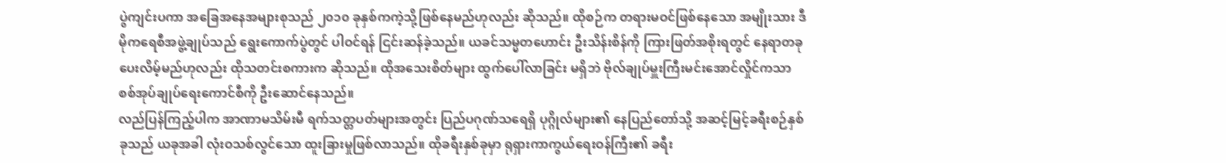ပွဲကျင်းပကာ အခြေအနေအများစုသည် ၂၀၁၀ ခုနှစ်ကကဲ့သို့ဖြစ်နေမည်ဟုလည်း ဆိုသည်။ ထိုစဉ်က တရားမဝင်ဖြစ်နေသော အမျိုးသား ဒီမိုကရေစီအဖွဲ့ချုပ်သည် ရွေးကောက်ပွဲတွင် ပါဝင်ရန် ငြင်းဆန်ခဲ့သည်။ ယခင်သမ္မတဟောင်း ဦးသိန်းစိန်ကို ကြားဖြတ်အစိုးရတွင် နေရာတခုပေးလိမ့်မည်ဟုလည်း ထိုသတင်းစကားက ဆိုသည်။ ထိုအသေးစိတ်များ ထွက်ပေါ်လာခြင်း မရှိဘဲ ဗိုလ်ချုပ်မှူးကြီးမင်းအောင်လှိုင်ကသာ စစ်အုပ်ချုပ်ရေးကောင်စီကို ဦးဆောင်နေသည်။
လည်ပြန်ကြည့်ပါက အာဏာမသိမ်းမီ ရက်သတ္တပတ်များအတွင်း ပြည်ပဂုဏ်သရေရှိ ပုဂ္ဂိုလ်များ၏ နေပြည်တော်သို့ အဆင့်မြင့်ခရီးစဉ်နှစ်ခုသည် ယခုအခါ လုံးဝသစ်လွင်သော ထူးခြားမှုဖြစ်လာသည်။ ထိုခရီးနှစ်ခုမှာ ရုရှားကာကွယ်ရေးဝန်ကြီး၏ ခရီး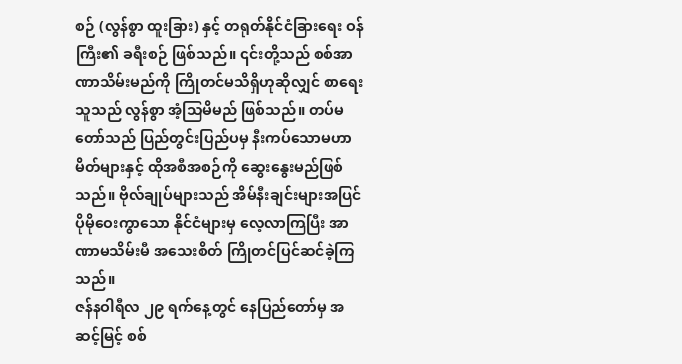စဉ် (လွန်စွာ ထူးခြား) နှင့် တရုတ်နိုင်ငံခြားရေး ဝန်ကြီး၏ ခရီးစဉ် ဖြစ်သည်။ ၎င်းတို့သည် စစ်အာဏာသိမ်းမည်ကို ကြိုတင်မသိရှိဟုဆိုလျှင် စာရေးသူသည် လွန်စွာ အံ့သြမိမည် ဖြစ်သည်။ တပ်မတော်သည် ပြည်တွင်းပြည်ပမှ နီးကပ်သောမဟာမိတ်များနှင့် ထိုအစီအစဉ်ကို ဆွေးနွေးမည်ဖြစ်သည်။ ဗိုလ်ချုပ်များသည် အိမ်နီးချင်းများအပြင် ပိုမိုဝေးကွာသော နိုင်ငံများမှ လေ့လာကြပြီး အာဏာမသိမ်းမီ အသေးစိတ် ကြိုတင်ပြင်ဆင်ခဲ့ကြသည်။
ဇန်နဝါရီလ ၂၉ ရက်နေ့တွင် နေပြည်တော်မှ အဆင့်မြင့် စစ်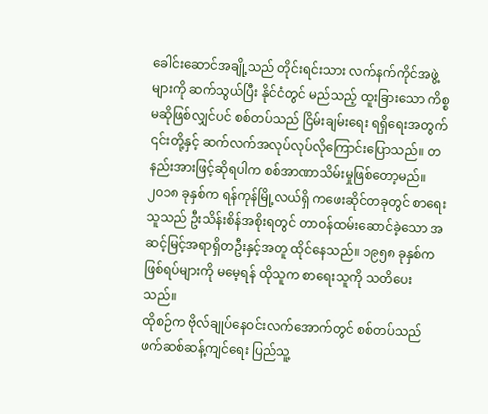ခေါင်းဆောင်အချို့သည် တိုင်းရင်းသား လက်နက်ကိုင်အဖွဲ့များကို ဆက်သွယ်ပြီး နိုင်ငံတွင် မည်သည့် ထူးခြားသော ကိစ္စမဆိုဖြစ်လျှင်ပင် စစ်တပ်သည် ငြိမ်းချမ်းရေး ရရှိရေးအတွက် ၎င်းတို့နှင့် ဆက်လက်အလုပ်လုပ်လိုကြောင်းပြောသည်။ တနည်းအားဖြင့်ဆိုရပါက စစ်အာဏာသိမ်းမှုဖြစ်တော့မည်။
၂၀၁၈ ခုနှစ်က ရန်ကုန်မြို့လယ်ရှိ ကဖေးဆိုင်တခုတွင် စာရေးသူသည် ဦးသိန်းစိန်အစိုးရတွင် တာဝန်ထမ်းဆောင်ခဲ့သော အဆင့်မြင့်အရာရှိတဦးနှင့်အတူ ထိုင်နေသည်။ ၁၉၅၈ ခုနှစ်က ဖြစ်ရပ်များကို မမေ့ရန် ထိုသူက စာရေးသူကို သတိပေးသည်။
ထိုစဉ်က ဗိုလ်ချုပ်နေဝင်းလက်အောက်တွင် စစ်တပ်သည် ဖက်ဆစ်ဆန့်ကျင်ရေး ပြည်သူ့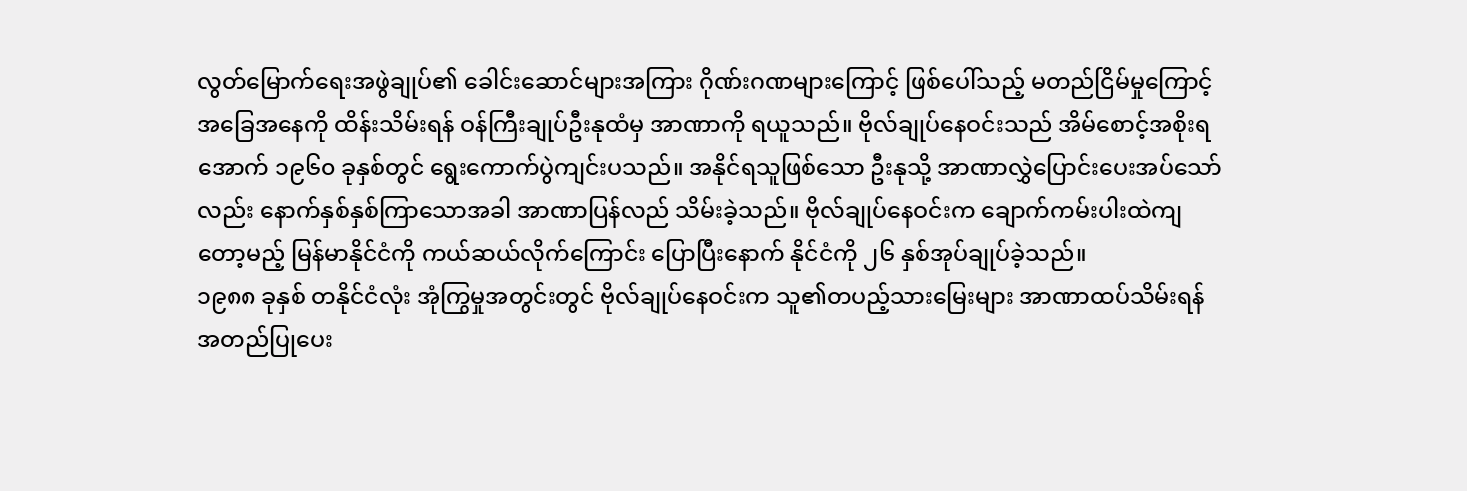လွတ်မြောက်ရေးအဖွဲချုပ်၏ ခေါင်းဆောင်များအကြား ဂိုဏ်းဂဏများကြောင့် ဖြစ်ပေါ်သည့် မတည်ငြိမ်မှုကြောင့် အခြေအနေကို ထိန်းသိမ်းရန် ဝန်ကြီးချုပ်ဦးနုထံမှ အာဏာကို ရယူသည်။ ဗိုလ်ချုပ်နေဝင်းသည် အိမ်စောင့်အစိုးရအောက် ၁၉၆၀ ခုနှစ်တွင် ရွေးကောက်ပွဲကျင်းပသည်။ အနိုင်ရသူဖြစ်သော ဦးနုသို့ အာဏာလွှဲပြောင်းပေးအပ်သော်လည်း နောက်နှစ်နှစ်ကြာသောအခါ အာဏာပြန်လည် သိမ်းခဲ့သည်။ ဗိုလ်ချုပ်နေဝင်းက ချောက်ကမ်းပါးထဲကျတော့မည့် မြန်မာနိုင်ငံကို ကယ်ဆယ်လိုက်ကြောင်း ပြောပြီးနောက် နိုင်ငံကို ၂၆ နှစ်အုပ်ချုပ်ခဲ့သည်။
၁၉၈၈ ခုနှစ် တနိုင်ငံလုံး အုံကြွမှုအတွင်းတွင် ဗိုလ်ချုပ်နေဝင်းက သူ၏တပည့်သားမြေးများ အာဏာထပ်သိမ်းရန် အတည်ပြုပေး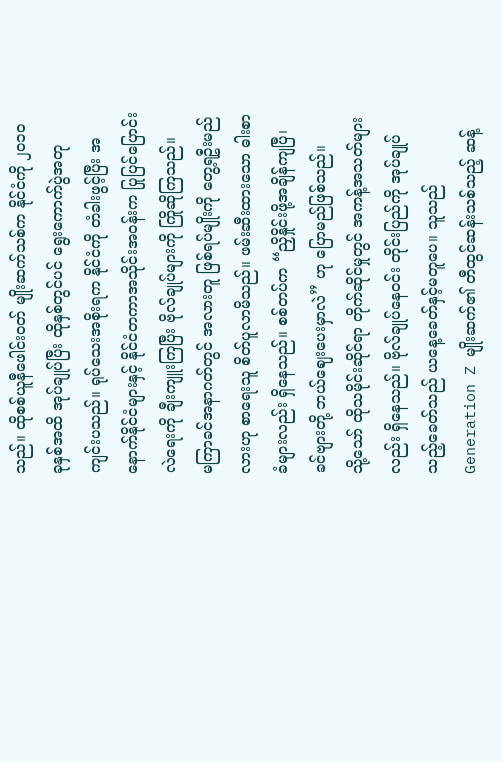သည်။ ထိုစစ်ယူနီဖေါင်းဝတ် မျိုးဆက်သစ်က နိုင်ငံကို ၂၀၁၀ ခုနှစ်အထိ အုပ်ချုပ်ပြီး ထိုနှစ်တွင်ပင် ရွေးကောက်ပွဲအတု ကျင်းပသည်။ ရုပ်သေးအစိုးရက နိုင်ငံကို တံခါးဖွင့်ပြီး အနောက်နိုင်ငံများနှင့် နိုင်ငံတကာအသိုင်းအဝန်းက ပြုပြင်ပြောင်းလဲရေးကို ချီးကျူးကြပြီး ဗိုလ်ချုပ်များကို ကြိုဆိုကြသည်။
မကြာခင်အနာဂတ်တွင် အလားတူ ဖြစ်ရပ်မျိုးကို တွေ့ရဦးမည်လားဟု စာရေးသူ စိတ်ပူလာမိသည်။ ဖမ်းဆီးထားသော ဓါးစာခံများလည်း ရှိနေသည်။ စစ်တပ်က “ညှိနှိုင်းဖို့အချိန်ကျပြီ၊ ခင်ဗျားတို့ ဘယ်ဈေးပေးမှာလဲ” ဟု ပြောမည်ဖြစ်သည်။
သို့သော် ထိုသမိုင်းဆိုင်ရာ တိုက်ဆိုင်မှုတွင် အကန့်အသတ်များလည်း ရှိနေသည်။ ဗိုလ်ချုပ်နေဝင်း တိုင်းပြည်ကို အုပ်ချုပ်သည့်ခေတ်သည် ယနေ့ခေတ်နှင့်မတူပေ။ သူသည် Generation Z မျိုးဆက်၏ တီထွင်ဆန်းသစ်သည့် ဆန့်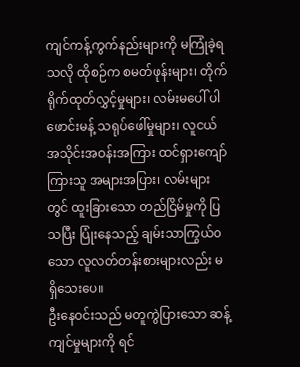ကျင်ကန့်ကွက်နည်းများကို မကြုံခဲ့ရသလို ထိုစဉ်က စမတ်ဖုန်းများ၊ တိုက်ရိုက်ထုတ်လွှင့်မှုများ၊ လမ်းမပေါ် ပါဖောင်းမန့် သရုပ်ဖေါ်မှုများ၊ လူငယ်အသိုင်းအဝန်းအကြား ထင်ရှားကျော်ကြားသူ အများအပြား၊ လမ်းများတွင် ထူးခြားသော တည်ငြိမ်မှုကို ပြသပြီး ပြုံးနေသည့် ချမ်းသာကြွယ်၀သော လူလတ်တန်းစားများလည်း မရှိသေးပေ။
ဦးနေဝင်းသည် မတူကွဲပြားသော ဆန့်ကျင်မှုများကို ရင်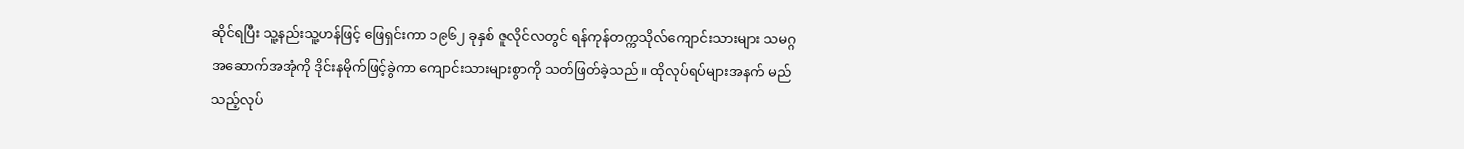ဆိုင်ရပြီး သူ့နည်းသူ့ဟန်ဖြင့် ဖြေရှင်းကာ ၁၉၆၂ ခုနှစ် ဇူလိုင်လတွင် ရန်ကုန်တက္ကသိုလ်ကျောင်းသားများ သမဂ္ဂအဆောက်အအုံကို ဒိုင်းနမိုက်ဖြင့်ခွဲကာ ကျောင်းသားများစွာကို သတ်ဖြတ်ခဲ့သည်။ ထိုလုပ်ရပ်များအနက် မည်သည့်လုပ်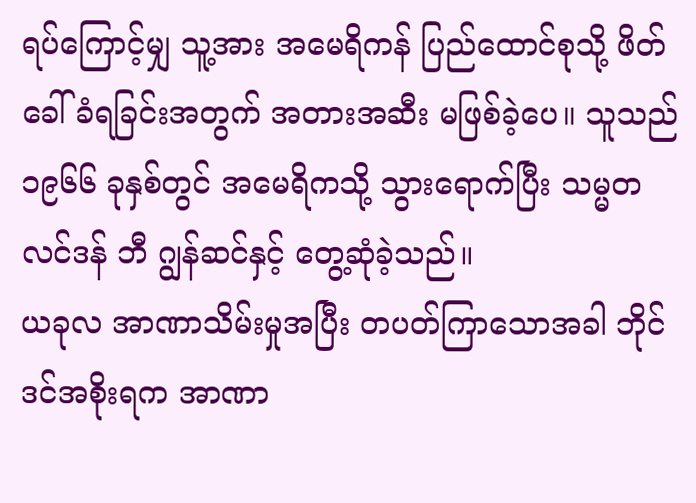ရပ်ကြောင့်မျှ သူ့အား အမေရိကန် ပြည်ထောင်စုသို့ ဖိတ်ခေါ်ခံရခြင်းအတွက် အတားအဆီး မဖြစ်ခဲ့ပေ။ သူသည် ၁၉၆၆ ခုနှစ်တွင် အမေရိကသို့ သွားရောက်ပြီး သမ္မတ လင်ဒန် ဘီ ဂျွန်ဆင်နှင့် တွေ့ဆုံခဲ့သည်။
ယခုလ အာဏာသိမ်းမှုအပြီး တပတ်ကြာသောအခါ ဘိုင်ဒင်အစိုးရက အာဏာ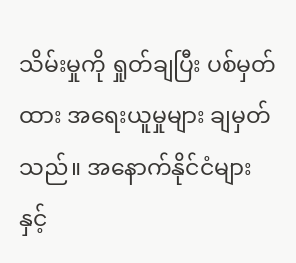သိမ်းမှုကို ရှုတ်ချပြီး ပစ်မှတ်ထား အရေးယူမှုများ ချမှတ်သည်။ အနောက်နိုင်ငံများနှင့်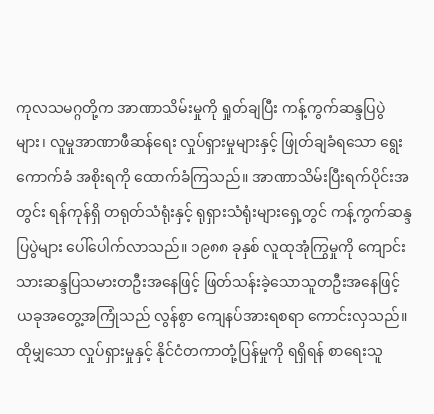ကုလသမဂ္ဂတို့က အာဏာသိမ်းမှုကို ရှုတ်ချပြီး ကန့်ကွက်ဆန္ဒပြပွဲများ၊ လူမှုအာဏာဖီဆန်ရေး လှုပ်ရှားမှုများနှင့် ဖြုတ်ချခံရသော ရွေးကောက်ခံ အစိုးရကို ထောက်ခံကြသည်။ အာဏာသိမ်းပြီးရက်ပိုင်းအတွင်း ရန်ကုန်ရှိ တရုတ်သံရုံးနှင့် ရုရှားသံရုံးများရှေ့တွင် ကန့်ကွက်ဆန္ဒပြပွဲများ ပေါ်ပေါက်လာသည်။ ၁၉၈၈ ခုနှစ် လူထုအုံကြွမှုကို ကျောင်းသားဆန္ဒပြသမားတဦးအနေဖြင့် ဖြတ်သန်းခဲ့သောသူတဦးအနေဖြင့် ယခုအတွေ့အကြုံသည် လွန်စွာ ကျေနပ်အားရစရာ ကောင်းလှသည်။ ထိုမျှသော လှုပ်ရှားမှုနှင့် နိုင်ငံတကာတုံ့ပြန်မှုကို ရရှိရန် စာရေးသူ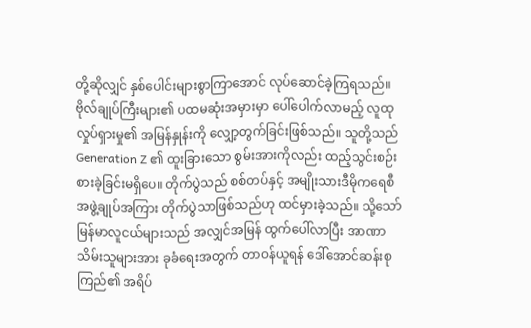တို့ဆိုလျှင် နှစ်ပေါင်းများစွာကြာအောင် လုပ်ဆောင်ခဲ့ကြရသည်။
ဗိုလ်ချုပ်ကြီးများ၏ ပထမဆုံးအမှားမှာ ပေါ်ပေါက်လာမည့် လူထုလှုပ်ရှားမှု၏ အမြန်နှုန်းကို လျှော့တွက်ခြင်းဖြစ်သည်။ သူတို့သည် Generation Z ၏ ထူးခြားသော စွမ်းအားကိုလည်း ထည့်သွင်းစဉ်းစားခဲ့ခြင်းမရှိပေ။ တိုက်ပွဲသည် စစ်တပ်နှင့် အမျိုးသားဒီမိုကရေစီအဖွဲ့ချုပ်အကြား တိုက်ပွဲသာဖြစ်သည်ဟု ထင်မှားခဲ့သည်။ သို့သော် မြန်မာလူငယ်များသည် အလျှင်အမြန် ထွက်ပေါ်လာပြီး အာဏာသိမ်းသူများအား ခုခံရေးအတွက် တာဝန်ယူရန် ဒေါ်အောင်ဆန်းစုကြည်၏ အရိပ်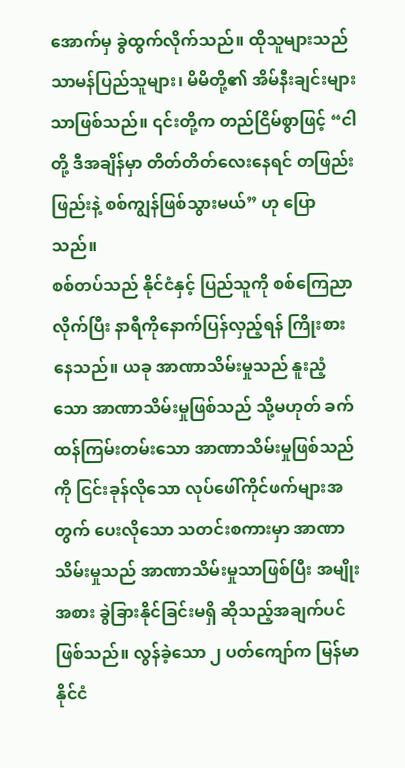အောက်မှ ခွဲထွက်လိုက်သည်။ ထိုသူများသည် သာမန်ပြည်သူများ၊ မိမိတို့၏ အိမ်နီးချင်းများသာဖြစ်သည်။ ၎င်းတို့က တည်ငြိမ်စွာဖြင့် “ငါတို့ ဒီအချိန်မှာ တိတ်တိတ်လေးနေရင် တဖြည်းဖြည်းနဲ့ စစ်ကျွန်ဖြစ်သွားမယ်” ဟု ပြောသည်။
စစ်တပ်သည် နိုင်ငံနှင့် ပြည်သူကို စစ်ကြေညာလိုက်ပြီး နာရီကိုနောက်ပြန်လှည့်ရန် ကြိုးစားနေသည်။ ယခု အာဏာသိမ်းမှုသည် နူးညံ့သော အာဏာသိမ်းမှုဖြစ်သည် သို့မဟုတ် ခက်ထန်ကြမ်းတမ်းသော အာဏာသိမ်းမှုဖြစ်သည်ကို ငြင်းခုန်လိုသော လုပ်ဖေါ်ကိုင်ဖက်များအတွက် ပေးလိုသော သတင်းစကားမှာ အာဏာသိမ်းမှုသည် အာဏာသိမ်းမှုသာဖြစ်ပြီး အမျိုးအစား ခွဲခြားနိုင်ခြင်းမရှိ ဆိုသည့်အချက်ပင်ဖြစ်သည်။ လွန်ခဲ့သော ၂ ပတ်ကျော်က မြန်မာနိုင်ငံ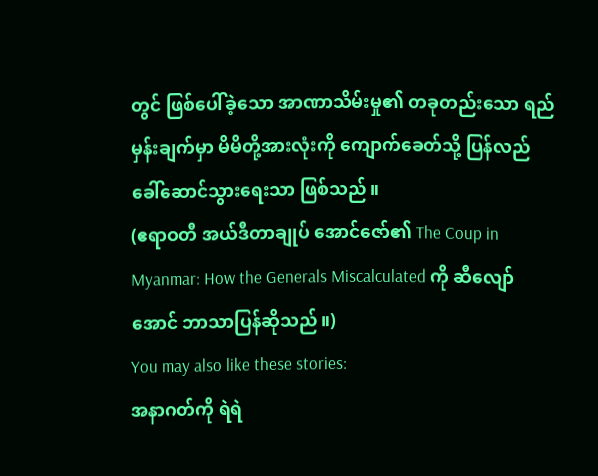တွင် ဖြစ်ပေါ်ခဲ့သော အာဏာသိမ်းမှု၏ တခုတည်းသော ရည်မှန်းချက်မှာ မိမိတို့အားလုံးကို ကျောက်ခေတ်သို့ ပြန်လည်ခေါ်ဆောင်သွားရေးသာ ဖြစ်သည်။
(ဧရာဝတီ အယ်ဒီတာချုပ် အောင်ဇော်၏ The Coup in Myanmar: How the Generals Miscalculated ကို ဆီလျော်အောင် ဘာသာပြန်ဆိုသည်။)
You may also like these stories:
အနာဂတ်ကို ရဲရဲ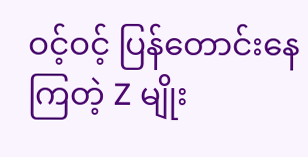ဝင့်ဝင့် ပြန်တောင်းနေကြတဲ့ Z မျိုး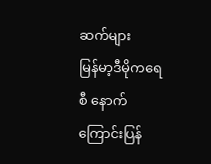ဆက်များ
မြန်မာ့ဒီမိုကရေစီ နောက်ကြောင်းပြန်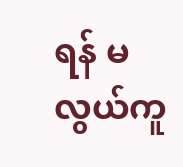ရန် မလွယ်ကူ